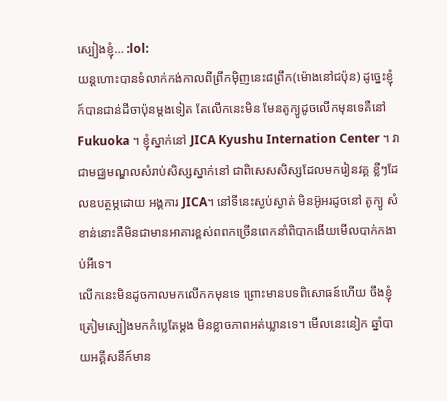ស្បៀងខ្ញុំ… :lol:
យន្តហោះបានទំលាក់កង់កាលពីព្រឹកម៉ិញនេះ៨ព្រឹក(ម៉ោងនៅជប៉ុន) ដូច្នេះខ្ញុំក៍បានជាន់ដីចាប៉ុនម្តងទៀត តែលើកនេះមិន មែនតូក្យូដូចលើកមុនទេគឺនៅ Fukuoka ។ ខ្ញុំស្នាក់នៅ JICA Kyushu Internation Center ។ វាជាមជ្ឈមណ្ឌលសំរាប់សិស្សស្នាក់នៅ ជាពិសេសសិស្សដែលមករៀនវគ្គ ខ្លីៗដែលឧបត្ថម្ភដោយ អង្គការ JICA។ នៅទីនេះស្ងប់ស្ងាត់ មិនអ៊ូអរដូចនៅ តូក្យូ សំខាន់នោះគឺមិនជាមានអាគារខ្ពស់ពពកច្រើនពេកនាំពិបាកងើយមើលបាក់កងាប់អីទេ។
លើកនេះមិនដូចកាលមកលើកកមុនទេ ព្រោះមានបទពិសោធន៍ហើយ ចឹងខ្ញុំត្រៀមស្បៀងមកកំប្លេតែម្ដង មិនខ្លាចភាពអត់ឃ្លានទេ។ មើលនេះនៀក ឆ្នាំបាយអគ្គីសនីក៍មាន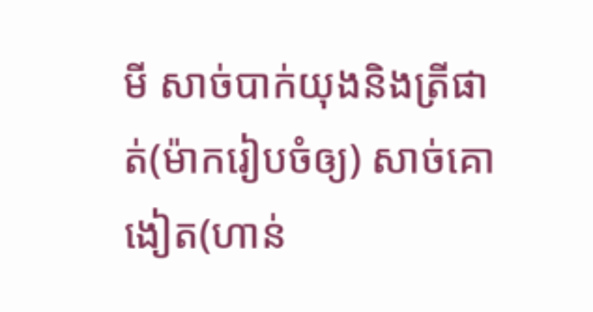មី សាច់បាក់យុងនិងត្រីផាត់(ម៉ាករៀបចំឲ្យ) សាច់គោងៀត(ហាន់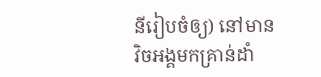នីរៀបចំឲ្យ) នៅមានវិចអង្គមកគ្រាន់ដាំ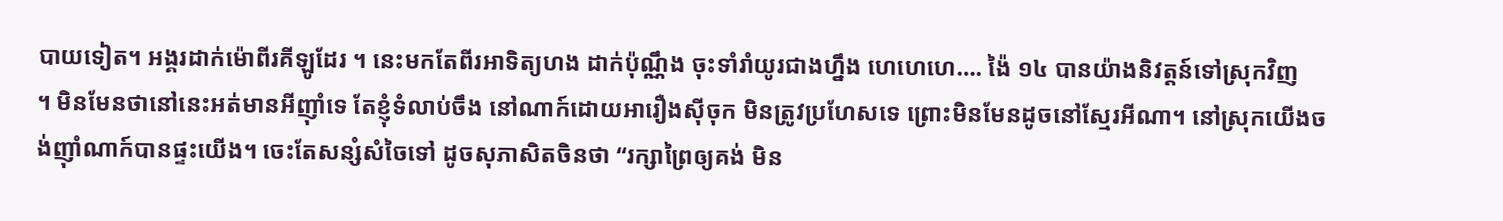បាយទៀត។ អង្គរដាក់ម៉ោពីរគីឡូដែរ ។ នេះមកតែពីរអាទិត្យហង ដាក់ប៉ុណ្ណឹង ចុះទាំរាំយូរជាងហ្នឹង ហេហេហេ…. ង៉ៃ ១៤ បានយ៉ាងនិវត្តន៍ទៅស្រុកវិញ
។ មិនមែនថានៅនេះអត់មានអីញ៉ាំទេ តែខ្ញុំទំលាប់ចឹង នៅណាក៍ដោយអារឿងស៊ីចុក មិនត្រូវប្រហែសទេ ព្រោះមិនមែនដូចនៅស្មែរអីណា។ នៅស្រុកយើងចង់ញ៉ាំណាក៍បានផ្ទះយើង។ ចេះតែសន្សំសំចៃទៅ ដូចសុភាសិតចិនថា “រក្សាព្រៃឲ្យគង់ មិន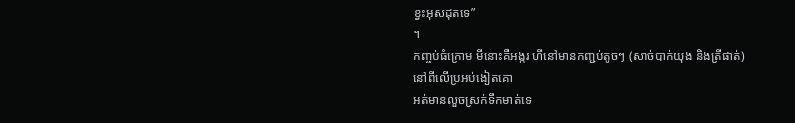ខ្វះអុសដុតទេ”
។
កញ្ចប់ធំក្រោម មីនោះគឺអង្ករ ហីនៅមានកញ្ជប់តូចៗ (សាច់បាក់យុង និងត្រីផាត់) នៅពីលើប្រអប់ងៀតគោ
អត់មានលួចស្រក់ទឹកមាត់ទេ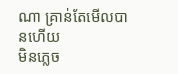ណា គ្រាន់តែមើលបានហើយ
មិនភ្លេច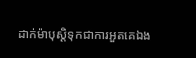ដាក់ម៉ាបុស្ដិទុកជាការអួតគេឯង